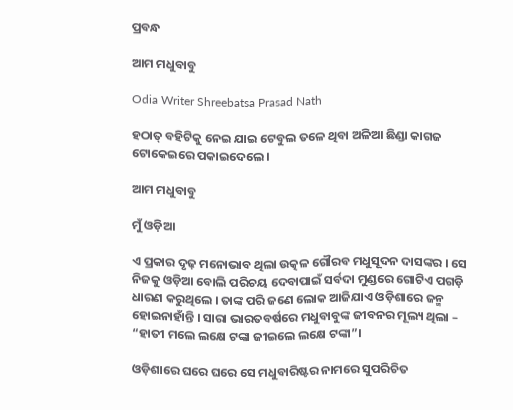ପ୍ରବନ୍ଧ

ଆମ ମଧୁବାବୁ

Odia Writer Shreebatsa Prasad Nath

ହଠାତ୍ ବହିଟିକୁ ନେଇ ଯାଇ ଟେବୁଲ ତଳେ ଥିବା ଅଳିଆ ଛିଣ୍ଡା କାଗଜ ଟୋକେଇରେ ପକାଇଦେଲେ ।

ଆମ ମଧୁବାବୁ

ମୁଁ ଓଡ଼ିଆ

ଏ ପ୍ରକାର ଦୃଢ଼ ମନୋଭାବ ଥିଲା ଉତ୍କଳ ଗୌରବ ମଧୁସୂଦନ ଦାସଙ୍କର । ସେ ନିଜକୁ ଓଡ଼ିଆ ବୋଲି ପରିଚୟ ଦେବାପାଇଁ ସର୍ବଦା ମୁଣ୍ଡରେ ଗୋଟିଏ ପଗଡ଼ି ଧାରଣ କରୁଥିଲେ । ତାଙ୍କ ପରି ଜଣେ ଲୋକ ଆଜିଯାଏ ଓଡ଼ିଶାରେ ଜନ୍ମ ହୋଇନାହାଁନ୍ତି । ସାରା ଭାରତବର୍ଷରେ ମଧୁବାବୁଙ୍କ ଜୀବନର ମୂଲ୍ୟ ଥିଲା – “ହାତୀ ମଲେ ଲକ୍ଷେ ଟଙ୍କା ଜୀଇଲେ ଲକ୍ଷେ ଟଙ୍କା”।

ଓଡ଼ିଶାରେ ଘରେ ଘରେ ସେ ମଧୁବାରିଷ୍ଟର ନାମରେ ସୁପରିଚିତ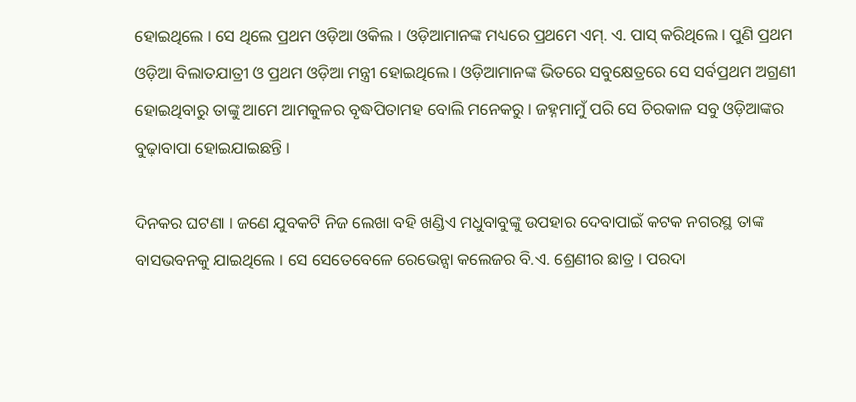ହୋଇଥିଲେ । ସେ ଥିଲେ ପ୍ରଥମ ଓଡ଼ିଆ ଓକିଲ । ଓଡ଼ିଆମାନଙ୍କ ମଧ୍ୟରେ ପ୍ରଥମେ ଏମ୍. ଏ. ପାସ୍ କରିଥିଲେ । ପୁଣି ପ୍ରଥମ ଓଡ଼ିଆ ବିଲାତଯାତ୍ରୀ ଓ ପ୍ରଥମ ଓଡ଼ିଆ ମନ୍ତ୍ରୀ ହୋଇଥିଲେ । ଓଡ଼ିଆମାନଙ୍କ ଭିତରେ ସବୁକ୍ଷେତ୍ରରେ ସେ ସର୍ବପ୍ରଥମ ଅଗ୍ରଣୀ ହୋଇଥିବାରୁ ତାଙ୍କୁ ଆମେ ଆମକୁଳର ବୃଦ୍ଧପିତାମହ ବୋଲି ମନେକରୁ । ଜହ୍ନମାମୁଁ ପରି ସେ ଚିରକାଳ ସବୁ ଓଡ଼ିଆଙ୍କର ବୁଢ଼ାବାପା ହୋଇଯାଇଛନ୍ତି ।

ଦିନକର ଘଟଣା । ଜଣେ ଯୁବକଟି ନିଜ ଲେଖା ବହି ଖଣ୍ଡିଏ ମଧୁବାବୁଙ୍କୁ ଉପହାର ଦେବାପାଇଁ କଟକ ନଗରସ୍ଥ ତାଙ୍କ ବାସଭବନକୁ ଯାଇଥିଲେ । ସେ ସେତେବେଳେ ରେଭେନ୍ସା କଲେଜର ବି.ଏ. ଶ୍ରେଣୀର ଛାତ୍ର । ପରଦା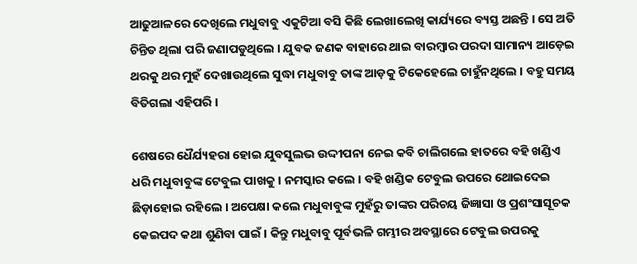ଆଢୁଆଳରେ ଦେଖିଲେ ମଧୁବାବୁ ଏକୁଟିଆ ବସି କିଛି ଲେଖାଲେଖି କାର୍ଯ୍ୟରେ ବ୍ୟସ୍ତ ଅଛନ୍ତି । ସେ ଅତି ଚିନ୍ତିତ ଥିଲା ପରି ଜଣାପଡୁଥିଲେ । ଯୁବକ ଜଣକ ବାହାରେ ଥାଇ ବାରମ୍ୱାର ପରଦା ସାମାନ୍ୟ ଆଡ଼େଇ ଥରକୁ ଥର ମୁହଁ ଦେଖାଉଥିଲେ ସୁଦ୍ଧା ମଧୁବାବୁ ତାଙ୍କ ଆଡ଼କୁ ଟିକେହେଲେ ଚାହୁଁନଥିଲେ । ବହୁ ସମୟ ବିତିଗଲା ଏହିପରି ।

ଶେଷରେ ଧୈର୍ଯ୍ୟହରା ହୋଇ ଯୁବସୁଲଭ ଉଦ୍ଦୀପନା ନେଇ କବି ଚାଲିଗଲେ ହାତରେ ବହି ଖଣ୍ଡିଏ ଧରି ମଧୁବାବୁଙ୍କ ଟେବୁଲ ପାଖକୁ । ନମସ୍କାର କଲେ । ବହି ଖଣ୍ଡିକ ଟେବୁଲ ଉପରେ ଥୋଇଦେଇ ଛିଡ଼ାହୋଇ ରହିଲେ । ଅପେକ୍ଷା କଲେ ମଧୁବାବୁଙ୍କ ମୁହଁରୁ ତାଙ୍କର ପରିଚୟ ଜିଜ୍ଞାସା ଓ ପ୍ରଶଂସାସୂଚକ କେଇପଦ କଥା ଶୁଣିବା ପାଇଁ । କିନ୍ତୁ ମଧୁବାବୁ ପୂର୍ବଭଳି ଗମ୍ଭୀର ଅବସ୍ଥାରେ ଟେବୁଲ ଉପରକୁ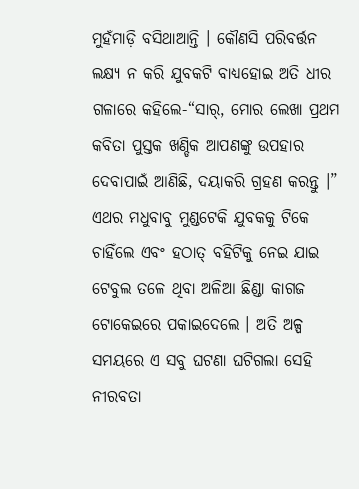ମୁହଁମାଡ଼ି ବସିଥାଆନ୍ତି । କୌଣସି ପରିବର୍ତ୍ତନ ଲକ୍ଷ୍ୟ ନ କରି ଯୁବକଟି ବାଧ୍ୟହୋଇ ଅତି ଧୀର ଗଳାରେ କହିଲେ-“ସାର୍, ମୋର ଲେଖା ପ୍ରଥମ କବିତା ପୁସ୍ତକ ଖଣ୍ଡିକ ଆପଣଙ୍କୁ ଉପହାର ଦେବାପାଇଁ ଆଣିଛି, ଦୟାକରି ଗ୍ରହଣ କରନ୍ତୁ ।” ଏଥର ମଧୁବାବୁ ମୁଣ୍ଡଟେକି ଯୁବକକୁ ଟିକେ ଚାହିଁଲେ ଏବଂ ହଠାତ୍ ବହିଟିକୁ ନେଇ ଯାଇ ଟେବୁଲ ତଳେ ଥିବା ଅଳିଆ ଛିଣ୍ଡା କାଗଜ ଟୋକେଇରେ ପକାଇଦେଲେ । ଅତି ଅଳ୍ପ ସମୟରେ ଏ ସବୁ ଘଟଣା ଘଟିଗଲା ସେହି ନୀରବତା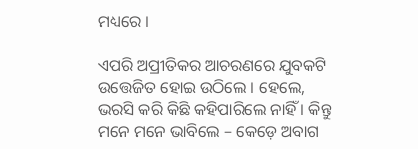ମଧ୍ୟରେ ।

ଏପରି ଅପ୍ରୀତିକର ଆଚରଣରେ ଯୁବକଟି ଉତ୍ତେଜିତ ହୋଇ ଉଠିଲେ । ହେଲେ, ଭରସି କରି କିଛି କହିପାରିଲେ ନାହିଁ । କିନ୍ତୁ ମନେ ମନେ ଭାବିଲେ – କେଡ଼େ ଅବାଗ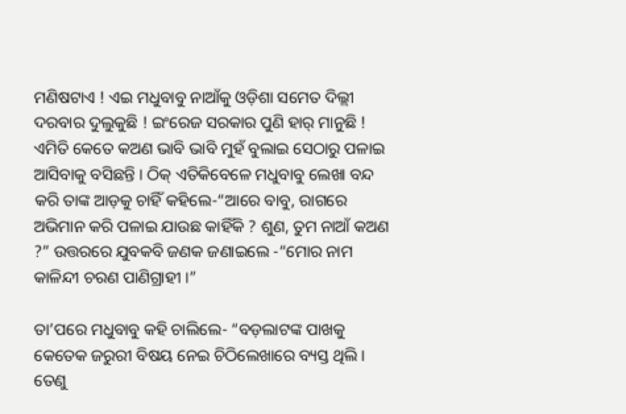ମଣିଷଟାଏ ! ଏଇ ମଧୁବାବୁ ନାଆଁକୁ ଓଡ଼ିଶା ସମେତ ଦିଲ୍ଲୀ ଦରବାର ଦୁଲୁକୁଛି ! ଇଂରେଜ ସରକାର ପୁଣି ହାର୍ ମାନୁଛି ! ଏମିତି କେତେ କଅଣ ଭାବି ଭାବି ମୁହଁ ବୁଲାଇ ସେଠାରୁ ପଳାଇ ଆସିବାକୁ ବସିଛନ୍ତି । ଠିକ୍ ଏତିକିବେଳେ ମଧୁବାବୁ ଲେଖା ବନ୍ଦ କରି ତାଙ୍କ ଆଡ଼କୁ ଚାହିଁ କହିଲେ-“ଆରେ ବାବୁ, ରାଗରେ ଅଭିମାନ କରି ପଳାଇ ଯାଉଛ କାହିଁକି ? ଶୁଣ, ତୁମ ନାଆଁ କଅଣ ?” ଉତ୍ତରରେ ଯୁବକବି ଜଣକ ଜଣାଇଲେ -“ମୋର ନାମ କାଳିନ୍ଦୀ ଚରଣ ପାଣିଗ୍ରାହୀ ।”

ତା’ପରେ ମଧୁବାବୁ କହି ଚାଲିଲେ- “ବଡ଼ଲାଟଙ୍କ ପାଖକୁ କେତେକ ଜରୁରୀ ବିଷୟ ନେଇ ଚିଠିଲେଖାରେ ବ୍ୟସ୍ତ ଥିଲି । ତେଣୁ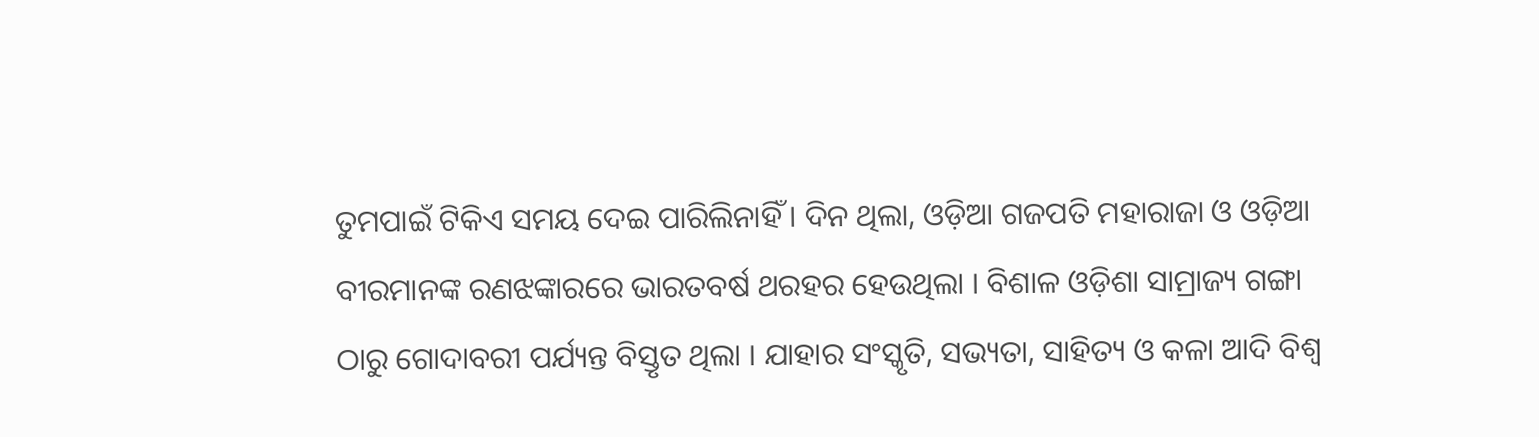ତୁମପାଇଁ ଟିକିଏ ସମୟ ଦେଇ ପାରିଲିନାହିଁ । ଦିନ ଥିଲା, ଓଡ଼ିଆ ଗଜପତି ମହାରାଜା ଓ ଓଡ଼ିଆ ବୀରମାନଙ୍କ ରଣଝଙ୍କାରରେ ଭାରତବର୍ଷ ଥରହର ହେଉଥିଲା । ବିଶାଳ ଓଡ଼ିଶା ସାମ୍ରାଜ୍ୟ ଗଙ୍ଗା ଠାରୁ ଗୋଦାବରୀ ପର୍ଯ୍ୟନ୍ତ ବିସ୍ତୃତ ଥିଲା । ଯାହାର ସଂସ୍କୃତି, ସଭ୍ୟତା, ସାହିତ୍ୟ ଓ କଳା ଆଦି ବିଶ୍ୱ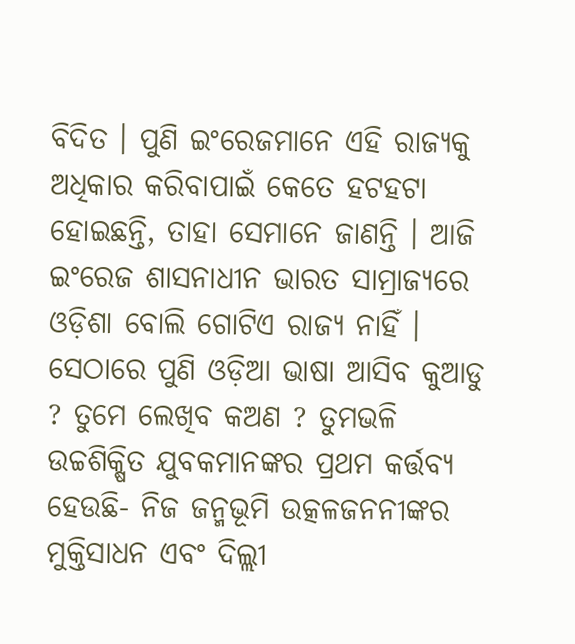ବିଦିତ । ପୁଣି ଇଂରେଜମାନେ ଏହି ରାଜ୍ୟକୁ ଅଧିକାର କରିବାପାଇଁ କେତେ ହଟହଟା ହୋଇଛନ୍ତି, ତାହା ସେମାନେ ଜାଣନ୍ତି । ଆଜି ଇଂରେଜ ଶାସନାଧୀନ ଭାରତ ସାମ୍ରାଜ୍ୟରେ ଓଡ଼ିଶା ବୋଲି ଗୋଟିଏ ରାଜ୍ୟ ନାହିଁ । ସେଠାରେ ପୁଣି ଓଡ଼ିଆ ଭାଷା ଆସିବ କୁଆଡୁ ? ତୁମେ ଲେଖିବ କଅଣ ? ତୁମଭଳି ଉଚ୍ଚଶିକ୍ଷିତ ଯୁବକମାନଙ୍କର ପ୍ରଥମ କର୍ତ୍ତବ୍ୟ ହେଉଛି- ନିଜ ଜନ୍ମଭୂମି ଉତ୍କଳଜନନୀଙ୍କର ମୁକ୍ତିସାଧନ ଏବଂ ଦିଲ୍ଲୀ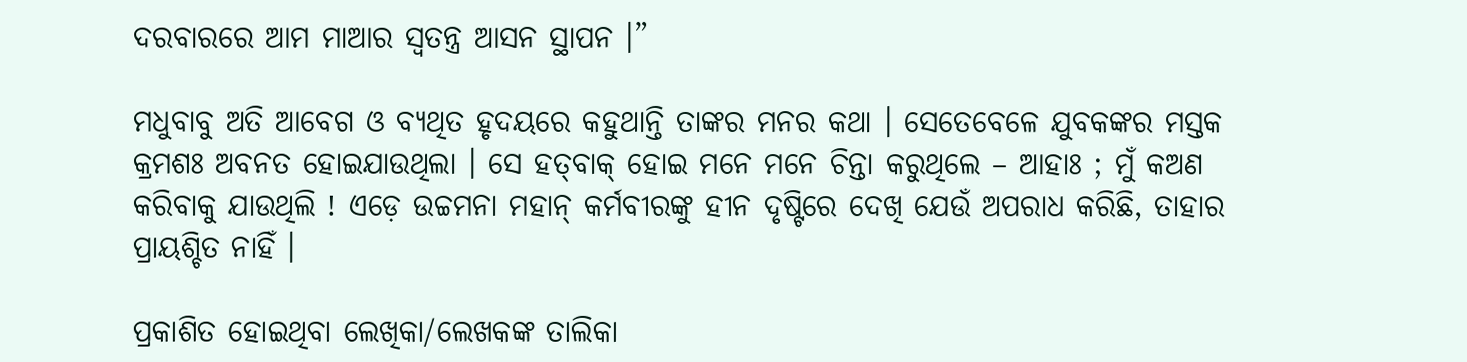ଦରବାରରେ ଆମ ମାଆର ସ୍ୱତନ୍ତ୍ର ଆସନ ସ୍ଥାପନ ।”

ମଧୁବାବୁ ଅତି ଆବେଗ ଓ ବ୍ୟଥିତ ହୃଦୟରେ କହୁଥାନ୍ତି ତାଙ୍କର ମନର କଥା । ସେତେବେଳେ ଯୁବକଙ୍କର ମସ୍ତକ କ୍ରମଶଃ ଅବନତ ହୋଇଯାଉଥିଲା । ସେ ହତ୍‌ବାକ୍ ହୋଇ ମନେ ମନେ ଚିନ୍ତା କରୁଥିଲେ – ଆହାଃ ; ମୁଁ କଅଣ କରିବାକୁ ଯାଉଥିଲି ! ଏଡ଼େ ଉଚ୍ଚମନା ମହାନ୍ କର୍ମବୀରଙ୍କୁ ହୀନ ଦୃଷ୍ଟିରେ ଦେଖି ଯେଉଁ ଅପରାଧ କରିଛି, ତାହାର ପ୍ରାୟଶ୍ଚିତ ନାହିଁ ।

ପ୍ରକାଶିତ ହୋଇଥିବା ଲେଖିକା/ଲେଖକଙ୍କ ତାଲିକା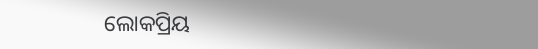ଲୋକପ୍ରିୟ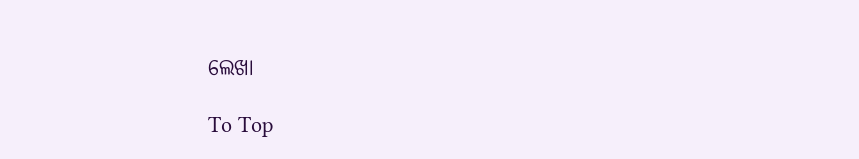ଲେଖା

To Top